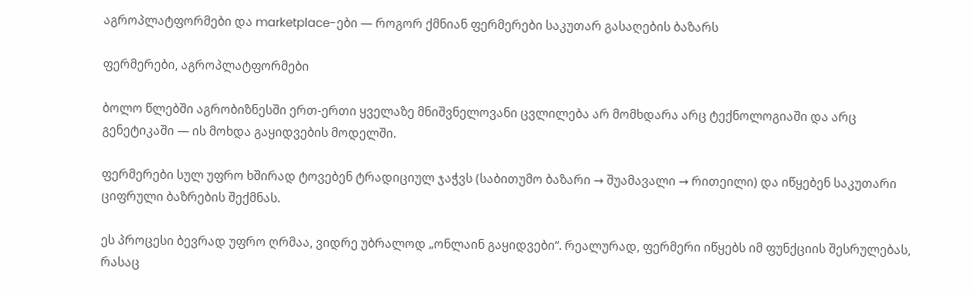აგროპლატფორმები და marketplace-ები — როგორ ქმნიან ფერმერები საკუთარ გასაღების ბაზარს

ფერმერები, აგროპლატფორმები

ბოლო წლებში აგრობიზნესში ერთ-ერთი ყველაზე მნიშვნელოვანი ცვლილება არ მომხდარა არც ტექნოლოგიაში და არც გენეტიკაში — ის მოხდა გაყიდვების მოდელში.

ფერმერები სულ უფრო ხშირად ტოვებენ ტრადიციულ ჯაჭვს (საბითუმო ბაზარი → შუამავალი → რითეილი) და იწყებენ საკუთარი ციფრული ბაზრების შექმნას.

ეს პროცესი ბევრად უფრო ღრმაა, ვიდრე უბრალოდ „ონლაინ გაყიდვები“. რეალურად, ფერმერი იწყებს იმ ფუნქციის შესრულებას, რასაც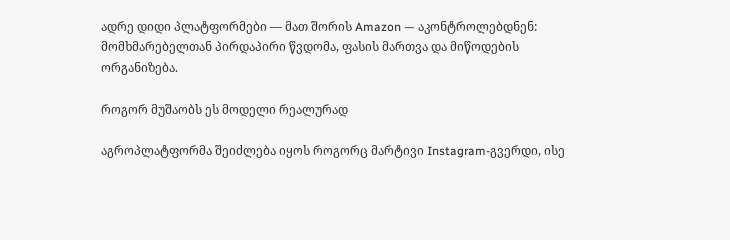ადრე დიდი პლატფორმები — მათ შორის Amazon — აკონტროლებდნენ: მომხმარებელთან პირდაპირი წვდომა, ფასის მართვა და მიწოდების ორგანიზება.

როგორ მუშაობს ეს მოდელი რეალურად

აგროპლატფორმა შეიძლება იყოს როგორც მარტივი Instagram-გვერდი, ისე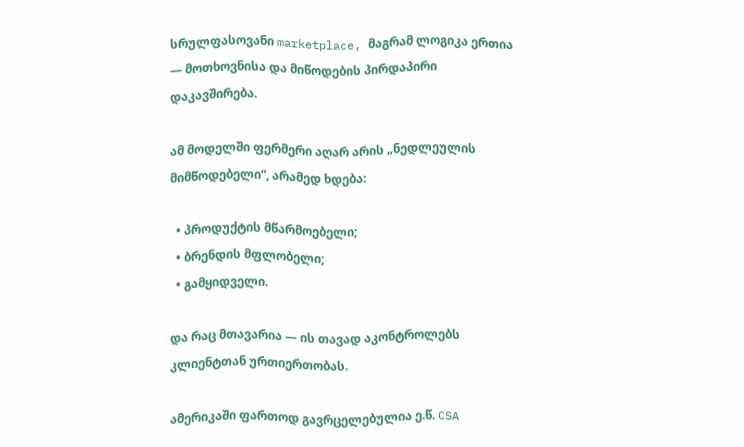სრულფასოვანი marketplace, მაგრამ ლოგიკა ერთია — მოთხოვნისა და მიწოდების პირდაპირი დაკავშირება.

ამ მოდელში ფერმერი აღარ არის „ნედლეულის მიმწოდებელი“, არამედ ხდება:

  • პროდუქტის მწარმოებელი;
  • ბრენდის მფლობელი;
  • გამყიდველი.

და რაც მთავარია — ის თავად აკონტროლებს კლიენტთან ურთიერთობას.

ამერიკაში ფართოდ გავრცელებულია ე.წ. CSA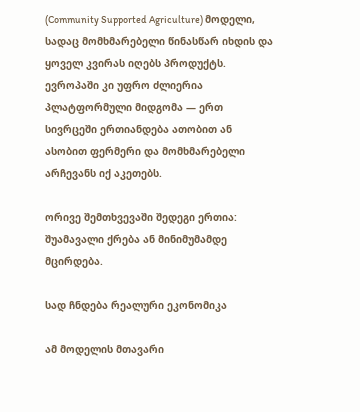(Community Supported Agriculture) მოდელი, სადაც მომხმარებელი წინასწარ იხდის და ყოველ კვირას იღებს პროდუქტს. ევროპაში კი უფრო ძლიერია პლატფორმული მიდგომა — ერთ სივრცეში ერთიანდება ათობით ან ასობით ფერმერი და მომხმარებელი არჩევანს იქ აკეთებს.

ორივე შემთხვევაში შედეგი ერთია: შუამავალი ქრება ან მინიმუმამდე მცირდება.

სად ჩნდება რეალური ეკონომიკა

ამ მოდელის მთავარი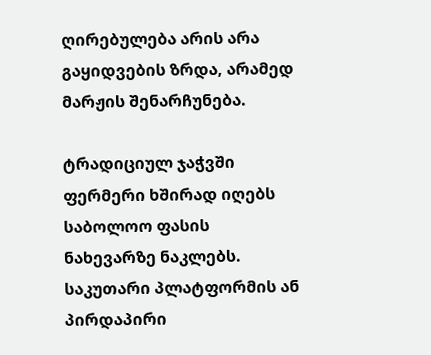ღირებულება არის არა გაყიდვების ზრდა, არამედ მარჟის შენარჩუნება.

ტრადიციულ ჯაჭვში ფერმერი ხშირად იღებს საბოლოო ფასის ნახევარზე ნაკლებს. საკუთარი პლატფორმის ან პირდაპირი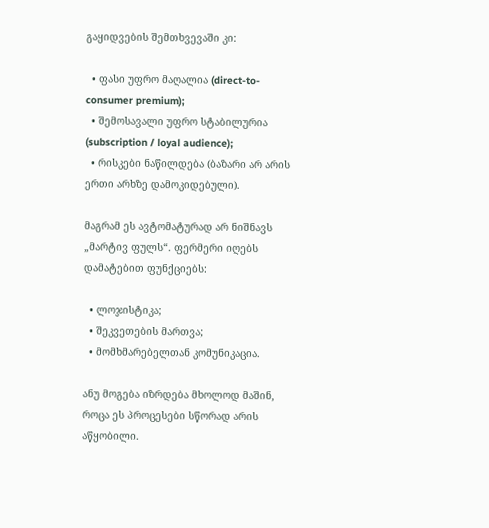გაყიდვების შემთხვევაში კი:

  • ფასი უფრო მაღალია (direct-to-consumer premium);
  • შემოსავალი უფრო სტაბილურია (subscription / loyal audience);
  • რისკები ნაწილდება (ბაზარი არ არის ერთი არხზე დამოკიდებული).

მაგრამ ეს ავტომატურად არ ნიშნავს „მარტივ ფულს“. ფერმერი იღებს დამატებით ფუნქციებს:

  • ლოჯისტიკა;
  • შეკვეთების მართვა;
  • მომხმარებელთან კომუნიკაცია.

ანუ მოგება იზრდება მხოლოდ მაშინ, როცა ეს პროცესები სწორად არის აწყობილი.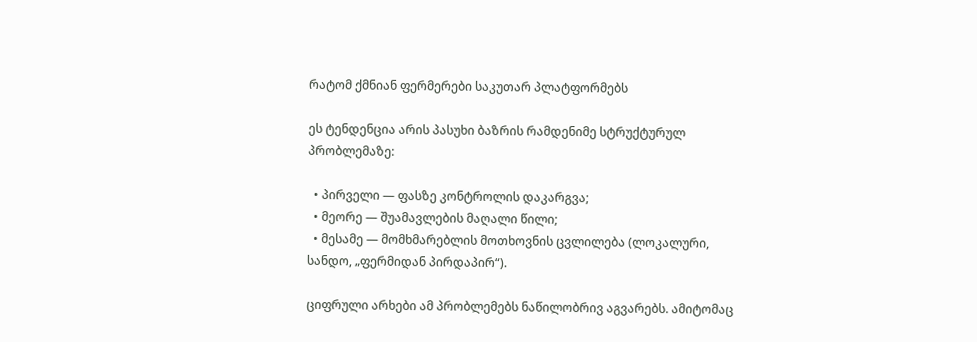რატომ ქმნიან ფერმერები საკუთარ პლატფორმებს

ეს ტენდენცია არის პასუხი ბაზრის რამდენიმე სტრუქტურულ პრობლემაზე:

  • პირველი — ფასზე კონტროლის დაკარგვა;
  • მეორე — შუამავლების მაღალი წილი;
  • მესამე — მომხმარებლის მოთხოვნის ცვლილება (ლოკალური, სანდო, „ფერმიდან პირდაპირ“).

ციფრული არხები ამ პრობლემებს ნაწილობრივ აგვარებს. ამიტომაც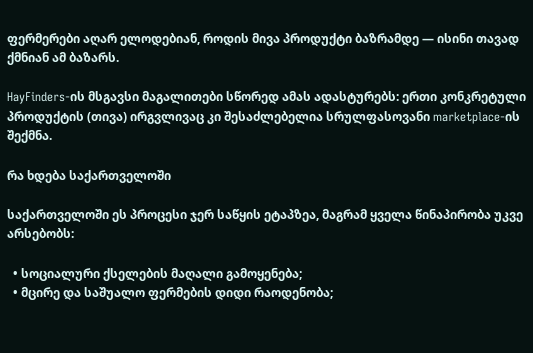ფერმერები აღარ ელოდებიან, როდის მივა პროდუქტი ბაზრამდე — ისინი თავად ქმნიან ამ ბაზარს.

HayFinders-ის მსგავსი მაგალითები სწორედ ამას ადასტურებს: ერთი კონკრეტული პროდუქტის (თივა) ირგვლივაც კი შესაძლებელია სრულფასოვანი marketplace-ის შექმნა.

რა ხდება საქართველოში

საქართველოში ეს პროცესი ჯერ საწყის ეტაპზეა, მაგრამ ყველა წინაპირობა უკვე არსებობს:

  • სოციალური ქსელების მაღალი გამოყენება;
  • მცირე და საშუალო ფერმების დიდი რაოდენობა;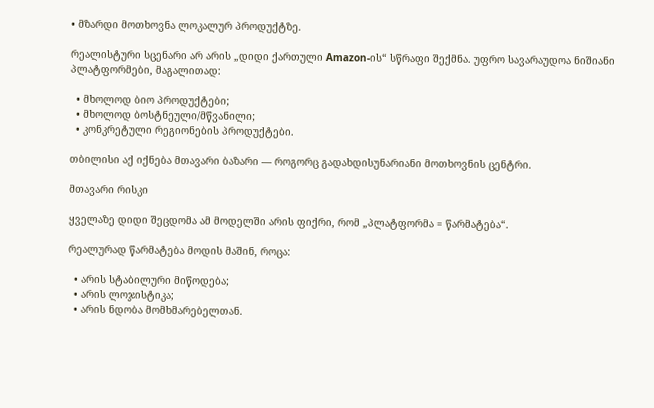• მზარდი მოთხოვნა ლოკალურ პროდუქტზე.

რეალისტური სცენარი არ არის „დიდი ქართული Amazon-ის“ სწრაფი შექმნა. უფრო სავარაუდოა ნიშიანი პლატფორმები, მაგალითად:

  • მხოლოდ ბიო პროდუქტები;
  • მხოლოდ ბოსტნეული/მწვანილი;
  • კონკრეტული რეგიონების პროდუქტები.

თბილისი აქ იქნება მთავარი ბაზარი — როგორც გადახდისუნარიანი მოთხოვნის ცენტრი.

მთავარი რისკი

ყველაზე დიდი შეცდომა ამ მოდელში არის ფიქრი, რომ „პლატფორმა = წარმატება“.

რეალურად წარმატება მოდის მაშინ, როცა:

  • არის სტაბილური მიწოდება;
  • არის ლოჯისტიკა;
  • არის ნდობა მომხმარებელთან.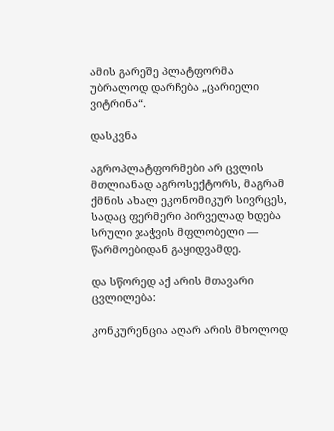ამის გარეშე პლატფორმა უბრალოდ დარჩება „ცარიელი ვიტრინა“.

დასკვნა

აგროპლატფორმები არ ცვლის მთლიანად აგროსექტორს, მაგრამ ქმნის ახალ ეკონომიკურ სივრცეს, სადაც ფერმერი პირველად ხდება სრული ჯაჭვის მფლობელი — წარმოებიდან გაყიდვამდე.

და სწორედ აქ არის მთავარი ცვლილება:

კონკურენცია აღარ არის მხოლოდ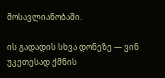მოსავლიანობაში.

ის გადადის სხვა დონეზე — ვინ უკეთესად ქმნის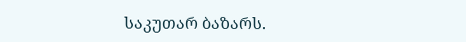საკუთარ ბაზარს.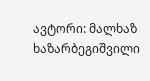ავტორი: მალხაზ ხაზარბეგიშვილი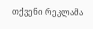თქვენი რეკლამა